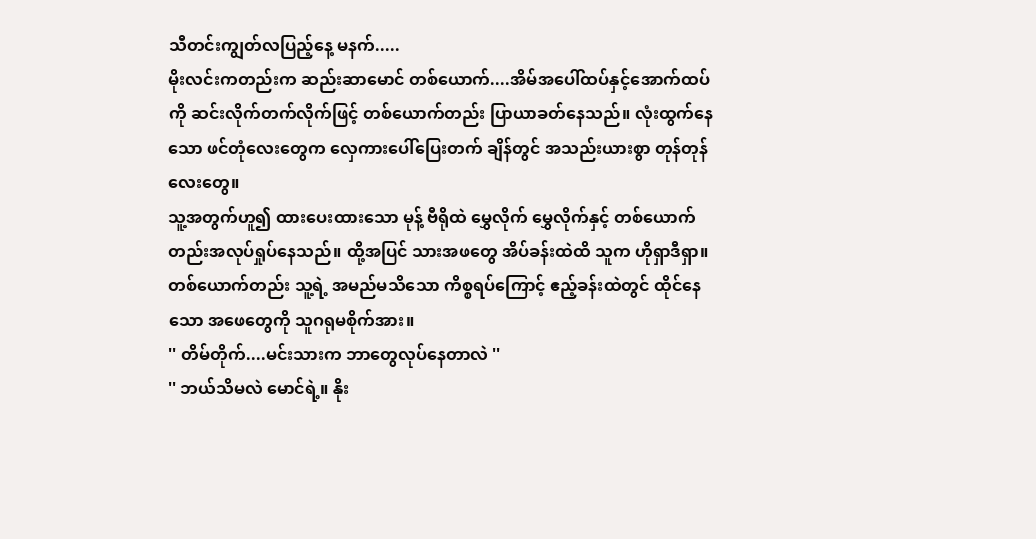သီတင်းကျွတ်လပြည့်နေ့ မနက်.....
မိုးလင်းကတည်းက ဆည်းဆာမောင် တစ်ယောက်....အိမ်အပေါ်ထပ်နှင့်အောက်ထပ်ကို ဆင်းလိုက်တက်လိုက်ဖြင့် တစ်ယောက်တည်း ပြာယာခတ်နေသည်။ လုံးထွက်နေသော ဖင်တုံလေးတွေက လှေကားပေါ်ပြေးတက် ချိန်တွင် အသည်းယားစွာ တုန်တုန်လေးတွေ။
သူ့အတွက်ဟူ၍ ထားပေးထားသော မုန့် ဗီရိုထဲ မွှေလိုက် မွှေလိုက်နှင့် တစ်ယောက်တည်းအလုပ်ရှုပ်နေသည်။ ထို့အပြင် သားအဖတွေ အိပ်ခန်းထဲထိ သူက ဟိုရှာဒီရှာ။
တစ်ယောက်တည်း သူ့ရဲ့ အမည်မသိသော ကိစ္စရပ်ကြောင့် ဧည့်ခန်းထဲတွင် ထိုင်နေသော အဖေတွေကို သူဂရုမစိုက်အား။
'' တိမ်တိုက်....မင်းသားက ဘာတွေလုပ်နေတာလဲ ''
'' ဘယ်သိမလဲ မောင်ရဲ့။ နိုး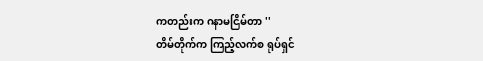ကတည်းက ဂနာမငြိမ်တာ ''
တိမ်တိုက်က ကြည့်လက်စ ရုပ်ရှင်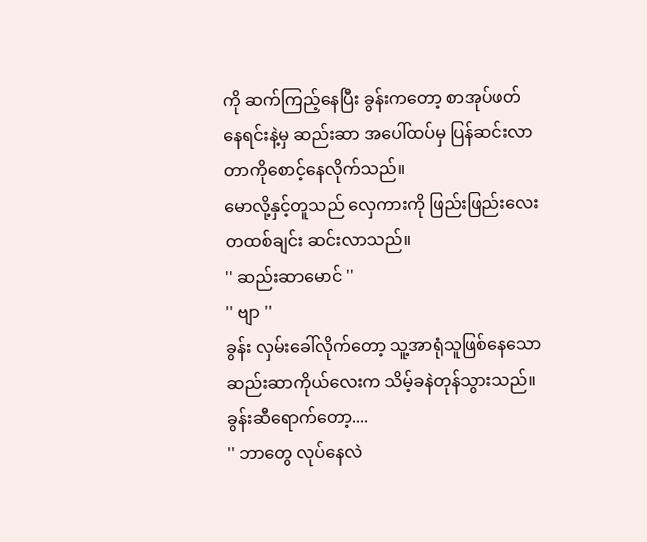ကို ဆက်ကြည့်နေပြီး ခွန်းကတော့ စာအုပ်ဖတ်နေရင်းနဲ့မှ ဆည်းဆာ အပေါ်ထပ်မှ ပြန်ဆင်းလာတာကိုစောင့်နေလိုက်သည်။
မောလို့နှင့်တူသည် လှေကားကို ဖြည်းဖြည်းလေး တထစ်ချင်း ဆင်းလာသည်။
'' ဆည်းဆာမောင် ''
'' ဗျာ ''
ခွန်း လှမ်းခေါ်လိုက်တော့ သူ့အာရုံသူဖြစ်နေသော ဆည်းဆာကိုယ်လေးက သိမ့်ခနဲတုန်သွားသည်။
ခွန်းဆီရောက်တော့....
'' ဘာတွေ လုပ်နေလဲ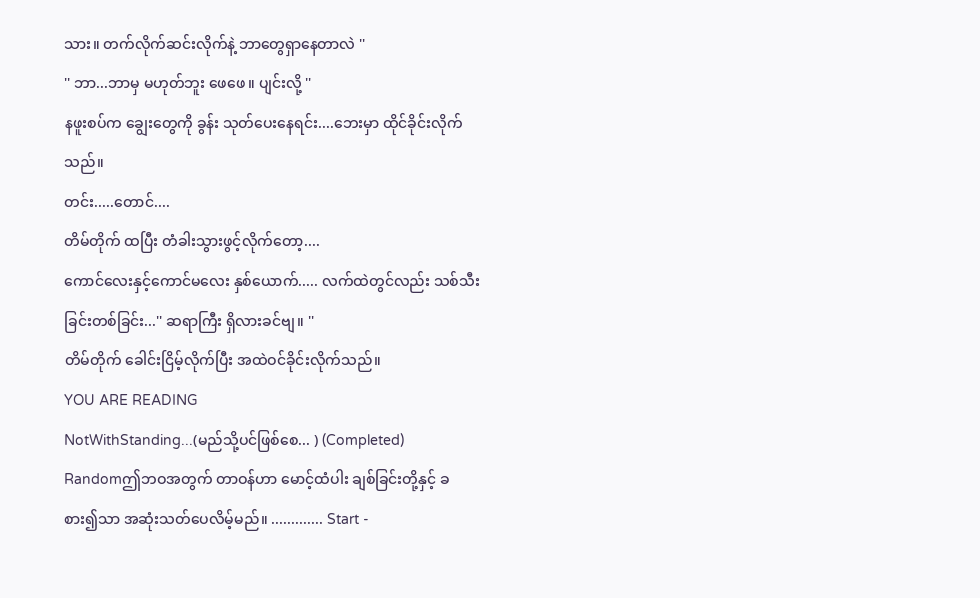သား။ တက်လိုက်ဆင်းလိုက်နဲ့ ဘာတွေရှာနေတာလဲ ''
'' ဘာ...ဘာမှ မဟုတ်ဘူး ဖေဖေ။ ပျင်းလို့ ''
နဖူးစပ်က ချွေးတွေကို ခွန်း သုတ်ပေးနေရင်း....ဘေးမှာ ထိုင်ခိုင်းလိုက်သည်။
တင်း.....တောင်....
တိမ်တိုက် ထပြီး တံခါးသွားဖွင့်လိုက်တော့....
ကောင်လေးနှင့်ကောင်မလေး နှစ်ယောက်..... လက်ထဲတွင်လည်း သစ်သီးခြင်းတစ်ခြင်း...'' ဆရာကြီး ရှိလားခင်ဗျ။ ''
တိမ်တိုက် ခေါင်းငြိမ့်လိုက်ပြီး အထဲဝင်ခိုင်းလိုက်သည်။
YOU ARE READING
NotWithStanding...(မည်သို့ပင်ဖြစ်စေ... ) (Completed)
Randomဤဘဝအတွက် တာဝန်ဟာ မောင့်ထံပါး ချစ်ခြင်းတို့နှင့် ခစား၍သာ အဆုံးသတ်ပေလိမ့်မည်။ ............. Start -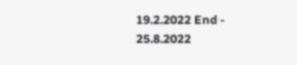19.2.2022 End - 25.8.2022